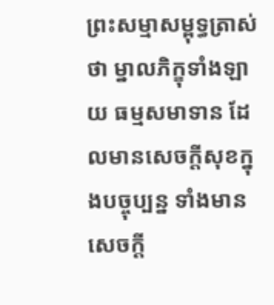ព្រះសម្មាសម្ពុទ្ធត្រាស់ថា ម្នាលភិក្ខុទាំងឡាយ ធម្មសមាទាន ដែលមានសេចក្តីសុខក្នុងបច្ចុប្បន្ន ទាំងមានសេចក្តី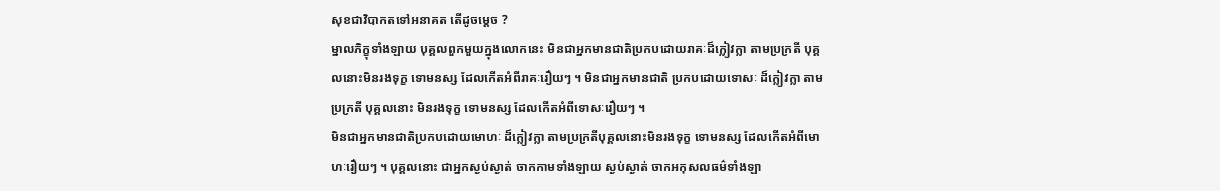សុខជាវិបាកតទៅអនាគត តើដូចម្តេច ?
ម្នាលភិក្ខុទាំងឡាយ បុគ្គលពួកមួយក្នុងលោកនេះ មិនជាអ្នកមានជាតិប្រកបដោយរាគៈដ៏ក្លៀវក្លា តាមប្រក្រតី បុគ្គលនោះមិនរងទុក្ខ ទោមនស្ស ដែលកើតអំពីរាគៈរឿយៗ ។ មិនជាអ្នកមានជាតិ ប្រកបដោយទោសៈ ដ៏ក្លៀវក្លា តាមប្រក្រតី បុគ្គលនោះ មិនរងទុក្ខ ទោមនស្ស ដែលកើតអំពីទោសៈរឿយៗ ។
មិនជាអ្នកមានជាតិប្រកបដោយមោហៈ ដ៏ក្លៀវក្លា តាមប្រក្រតីបុគ្គលនោះមិនរងទុក្ខ ទោមនស្ស ដែលកើតអំពីមោហៈរឿយៗ ។ បុគ្គលនោះ ជាអ្នកស្ងប់ស្ងាត់ ចាកកាមទាំងឡាយ ស្ងប់ស្ងាត់ ចាកអកុសលធម៌ទាំងឡា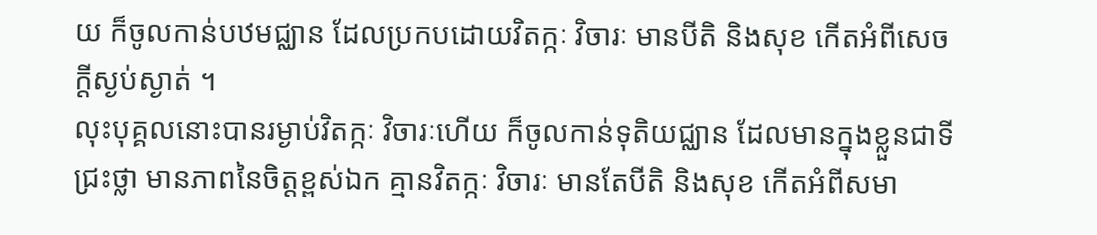យ ក៏ចូលកាន់បឋមជ្ឈាន ដែលប្រកបដោយវិតក្កៈ វិចារៈ មានបីតិ និងសុខ កើតអំពីសេចក្តីស្ងប់ស្ងាត់ ។
លុះបុគ្គលនោះបានរម្ងាប់វិតក្កៈ វិចារៈហើយ ក៏ចូលកាន់ទុតិយជ្ឈាន ដែលមានក្នុងខ្លួនជាទីជ្រះថ្លា មានភាពនៃចិត្តខ្ពស់ឯក គ្មានវិតក្កៈ វិចារៈ មានតែបីតិ និងសុខ កើតអំពីសមា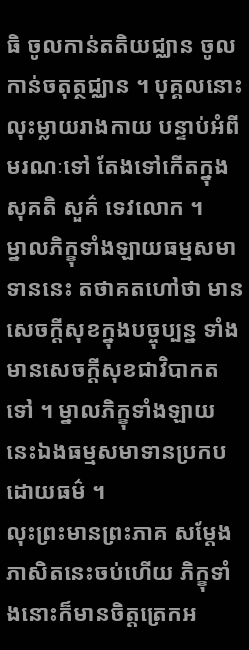ធិ ចូលកាន់តតិយជ្ឈាន ចូលកាន់ចតុត្ថជ្ឈាន ។ បុគ្គលនោះ លុះម្លាយរាងកាយ បន្ទាប់អំពីមរណៈទៅ តែងទៅកើតក្នុងសុគតិ សួគ៌ ទេវលោក ។
ម្នាលភិក្ខុទាំងឡាយធម្មសមាទាននេះ តថាគតហៅថា មានសេចក្តីសុខក្នុងបច្ចុប្បន្ន ទាំងមានសេចក្តីសុខជាវិបាកតទៅ ។ ម្នាលភិក្ខុទាំងឡាយ នេះឯងធម្មសមាទានប្រកបដោយធម៌ ។
លុះព្រះមានព្រះភាគ សម្ដែងភាសិតនេះចប់ហើយ ភិក្ខុទាំងនោះក៏មានចិត្តត្រេកអ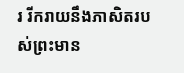រ រីករាយនឹងភាសិតរបស់ព្រះមាន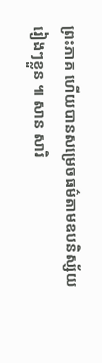ព្រះភាគ ហើយបានសម្រេចធម៌តាមឧបនិស្ស័យរៀងៗខ្លួន ៕ សាន សារិ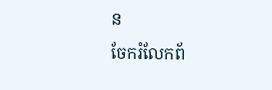ន
ចែករំលែកព័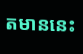តមាននេះ